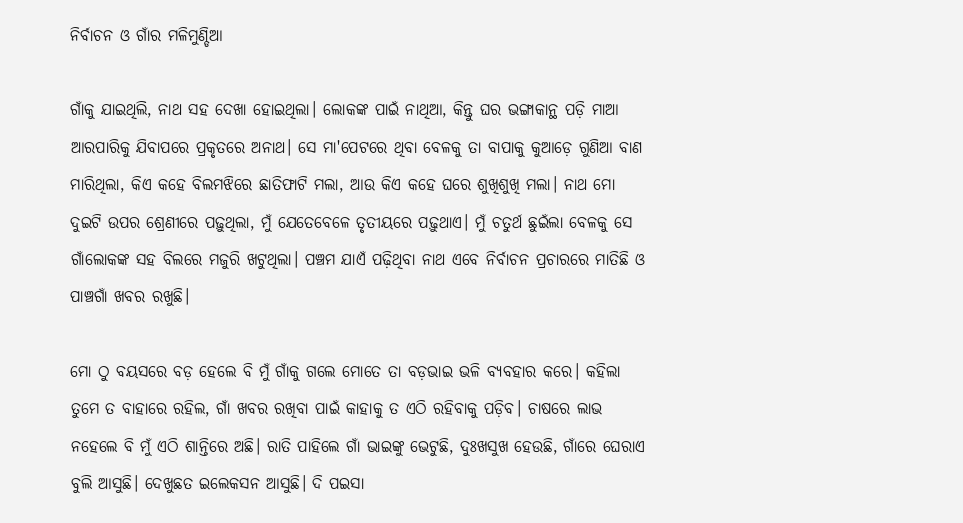ନିର୍ବାଚନ ଓ ଗାଁର ମଳିମୁଣ୍ଡିଆ

ଗାଁକୁ ଯାଇଥିଲି, ନାଥ ସହ ଦେଖା ହୋଇଥିଲା। ଲୋକଙ୍କ ପାଇଁ ନାଥିଆ, କିନ୍ତୁ ଘର ଭଙ୍ଗାକାନ୍ଥ ପଡ଼ି ମାଆ ଆରପାରିକୁ ଯିବାପରେ ପ୍ରକୃତରେ ଅନାଥ। ସେ ମା'ପେଟରେ ଥିବା ବେଳକୁ ତା ବାପାକୁ କୁଆଡ଼େ ଗୁଣିଆ ବାଣ ମାରିଥିଲା, କିଏ କହେ ବିଲମଝିରେ ଛାତିଫାଟି ମଲା, ଆଉ କିଏ କହେ ଘରେ ଶୁଖିଶୁଖି ମଲା। ନାଥ ମୋ ଦୁଇଟି ଉପର ଶ୍ରେଣୀରେ ପଢ଼ୁଥିଲା, ମୁଁ ଯେତେବେଳେ ତୃତୀୟରେ ପଢ଼ୁଥାଏ। ମୁଁ ଚତୁର୍ଥ ଛୁଇଁଲା ବେଳକୁ ସେ ଗାଁଲୋକଙ୍କ ସହ ବିଲରେ ମଜୁରି ଖଟୁଥିଲା। ପଞ୍ଚମ ଯାଏଁ ପଢ଼ିଥିବା ନାଥ ଏବେ ନିର୍ବାଚନ ପ୍ରଚାରରେ ମାତିଛି ଓ ପାଞ୍ଚଗାଁ ଖବର ରଖୁଛି।

ମୋ ଠୁ ବୟସରେ ବଡ଼ ହେଲେ ବି ମୁଁ ଗାଁକୁ ଗଲେ ମୋତେ ତା ବଡ଼ଭାଇ ଭଳି ବ୍ୟବହାର କରେ। କହିଲା ତୁମେ ତ ବାହାରେ ରହିଲ, ଗାଁ ଖବର ରଖିବା ପାଇଁ କାହାକୁ ତ ଏଠି ରହିବାକୁ ପଡ଼ିବ। ଚାଷରେ ଲାଭ ନହେଲେ ବି ମୁଁ ଏଠି ଶାନ୍ତିରେ ଅଛି। ରାତି ପାହିଲେ ଗାଁ ଭାଇଙ୍କୁ ଭେଟୁଛି, ଦୁଃଖସୁଖ ହେଉଛି, ଗାଁରେ ଘେରାଏ ବୁଲି ଆସୁଛି। ଦେଖୁଛତ ଇଲେକସନ ଆସୁଛି। ଦି ପଇସା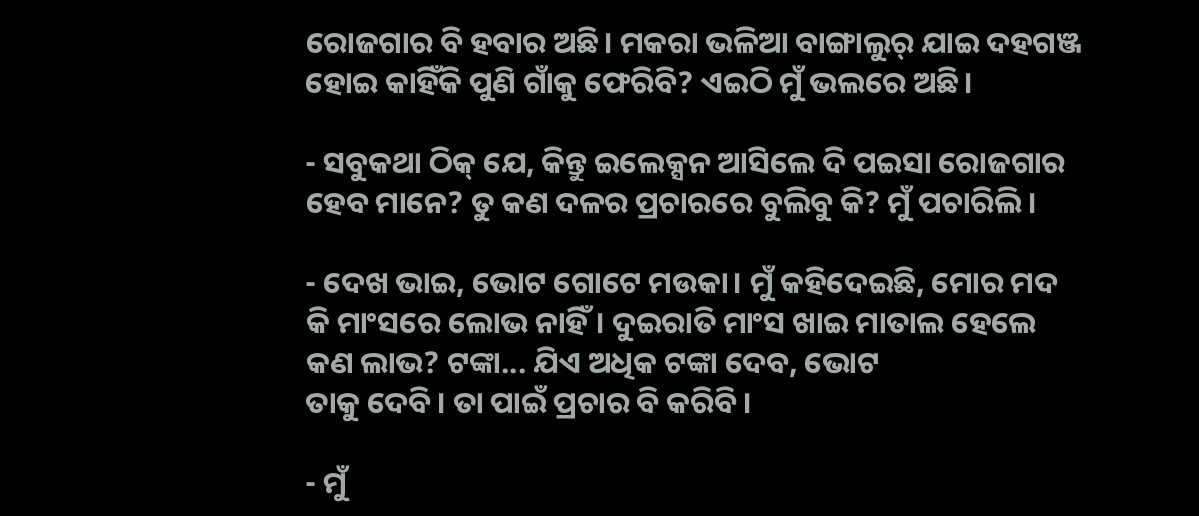ରୋଜଗାର ବି ହବାର ଅଛି। ମକରା ଭଳିଆ ବାଙ୍ଗାଲୁର୍ ଯାଇ ଦହଗଞ୍ଜ ହୋଇ କାହିଁକି ପୁଣି ଗାଁକୁ ଫେରିବି? ଏଇଠି ମୁଁ ଭଲରେ ଅଛି।

- ସବୁକଥା ଠିକ୍ ଯେ, କିନ୍ତୁ ଇଲେକ୍ସନ ଆସିଲେ ଦି ପଇସା ରୋଜଗାର ହେବ ମାନେ? ତୁ କଣ ଦଳର ପ୍ରଚାରରେ ବୁଲିବୁ କି? ମୁଁ ପଚାରିଲି।

- ଦେଖ ଭାଇ, ଭୋଟ ଗୋଟେ ମଉକା। ମୁଁ କହିଦେଇଛି, ମୋର ମଦ କି ମାଂସରେ ଲୋଭ ନାହିଁ। ଦୁଇରାତି ମାଂସ ଖାଇ ମାତାଲ ହେଲେ କଣ ଲାଭ? ଟଙ୍କା... ଯିଏ ଅଧିକ ଟଙ୍କା ଦେବ, ଭୋଟ
ତାକୁ ଦେବି। ତା ପାଇଁ ପ୍ରଚାର ବି କରିବି।

- ମୁଁ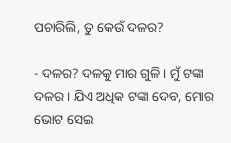ପଚାରିଲି, ତୁ କେଉଁ ଦଳର?

- ଦଳର? ଦଳକୁ ମାର ଗୁଳି। ମୁଁ ଟଙ୍କା ଦଳର। ଯିଏ ଅଧିକ ଟଙ୍କା ଦେବ, ମୋର ଭୋଟ ସେଇ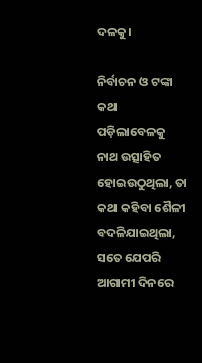ଦଳକୁ।

ନିର୍ବାଚନ ଓ ଟଙ୍କା କଥା ପଡ଼ିଲାବେଳକୁ ନାଥ ଉତ୍ସାହିତ ହୋଇଉଠୁଥିଲା, ତା କଥା କହିବା ଶୈଳୀ ବଦଳିଯାଇଥିଲା, ସତେ ଯେପରି ଆଗାମୀ ଦିନରେ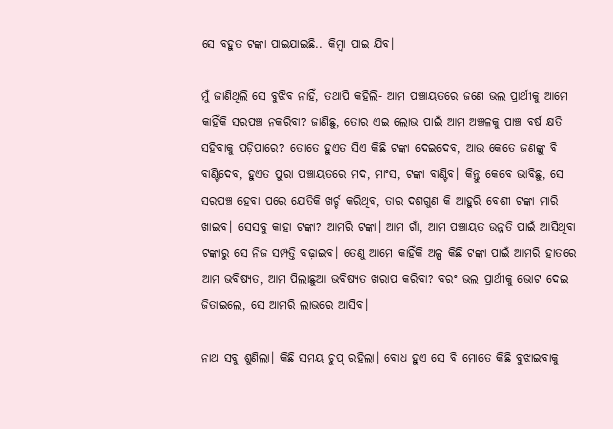ସେ ବହୁତ ଟଙ୍କା ପାଇଯାଇଛି.. କିମ୍ବା ପାଇ ଯିବ।

ମୁଁ ଜାଣିଥିଲି ସେ ବୁଝିବ ନାହିଁ, ତଥାପି କହିଲି- ଆମ ପଞ୍ଚାୟତରେ ଜଣେ ଭଲ ପ୍ରାର୍ଥୀକୁ ଆମେ କାହିଁକି ସରପଞ୍ଚ ନକରିବା? ଜାଣିଛୁ, ତୋର ଏଇ ଲୋଭ ପାଇଁ ଆମ ଅଞ୍ଚଳକୁ ପାଞ୍ଚ ବର୍ଷ କ୍ଷତି ସହିବାକୁ ପଡ଼ିପାରେ? ତୋତେ ହୁଏତ ସିଏ କିଛି ଟଙ୍କା ଦେଇଦେବ, ଆଉ କେତେ ଜଣଙ୍କୁ ବି ବାଣ୍ଟିଦେବ, ହୁଏତ ପୁରା ପଞ୍ଚାୟତରେ ମଦ, ମାଂସ, ଟଙ୍କା ବାଣ୍ଟିବ। କିନ୍ତୁ କେବେ ଭାବିଛୁ, ସେ ସରପଞ୍ଚ ହେବା ପରେ ଯେତିକି ଖର୍ଚ୍ଚ କରିଥିବ, ତାର ଦଶଗୁଣ କି ଆହୁରି ବେଶୀ ଟଙ୍କା ମାରି ଖାଇବ। ସେସବୁ କାହା ଟଙ୍କା? ଆମରି ଟଙ୍କା। ଆମ ଗାଁ, ଆମ ପଞ୍ଚାୟତ ଉନ୍ନତି ପାଇଁ ଆସିଥିବା ଟଙ୍କାରୁ ସେ ନିଜ ସମ୍ପତ୍ତି ବଢ଼ାଇବ। ତେଣୁ ଆମେ କାହିଁକି ଅଳ୍ପ କିଛି ଟଙ୍କା ପାଇଁ ଆମରି ହାତରେ ଆମ ଭବିଷ୍ୟତ, ଆମ ପିଲାଛୁଆ ଭବିଷ୍ୟତ ଖରାପ କରିବା? ବରଂ ଭଲ ପ୍ରାର୍ଥୀକୁ ଭୋଟ ଦେଇ ଜିତାଇଲେ, ସେ ଆମରି ଲାଭରେ ଆସିବ।

ନାଥ ସବୁ ଶୁଣିଲା। କିଛି ସମୟ ଚୁପ୍ ରହିଲା। ବୋଧ ହୁଏ ସେ ବି ମୋତେ କିଛି ବୁଝାଇବାକୁ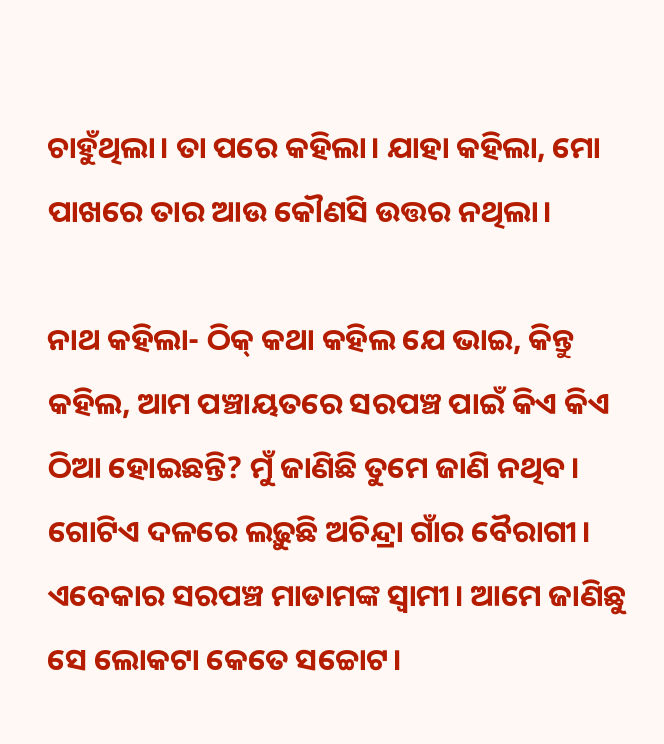ଚାହୁଁଥିଲା। ତା ପରେ କହିଲା। ଯାହା କହିଲା, ମୋ ପାଖରେ ତାର ଆଉ କୌଣସି ଉତ୍ତର ନଥିଲା।

ନାଥ କହିଲା- ଠିକ୍ କଥା କହିଲ ଯେ ଭାଇ, କିନ୍ତୁ କହିଲ, ଆମ ପଞ୍ଚାୟତରେ ସରପଞ୍ଚ ପାଇଁ କିଏ କିଏ ଠିଆ ହୋଇଛନ୍ତି? ମୁଁ ଜାଣିଛି ତୁମେ ଜାଣି ନଥିବ। ଗୋଟିଏ ଦଳରେ ଲଢ଼ୁଛି ଅଚିନ୍ଦ୍ରା ଗାଁର ବୈରାଗୀ। ଏବେକାର ସରପଞ୍ଚ ମାଡାମଙ୍କ ସ୍ଵାମୀ। ଆମେ ଜାଣିଛୁ ସେ ଲୋକଟା କେତେ ସଚ୍ଚୋଟ।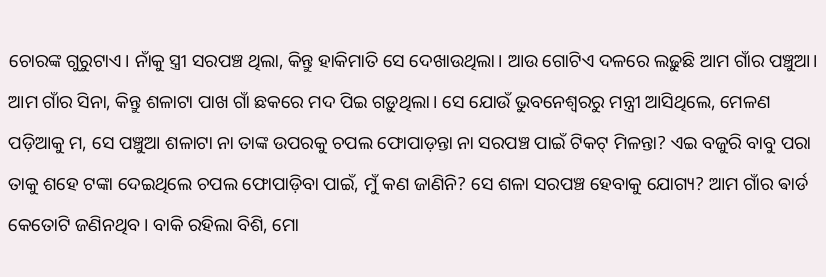ଚୋରଙ୍କ ଗୁରୁଟାଏ। ନାଁକୁ ସ୍ତ୍ରୀ ସରପଞ୍ଚ ଥିଲା, କିନ୍ତୁ ହାକିମାତି ସେ ଦେଖାଉଥିଲା। ଆଉ ଗୋଟିଏ ଦଳରେ ଲଢ଼ୁଛି ଆମ ଗାଁର ପଞ୍ଚୁଆ। ଆମ ଗାଁର ସିନା, କିନ୍ତୁ ଶଳାଟା ପାଖ ଗାଁ ଛକରେ ମଦ ପିଇ ଗଡ଼ୁଥିଲା। ସେ ଯୋଉଁ ଭୁବନେଶ୍ଵରରୁ ମନ୍ତ୍ରୀ ଆସିଥିଲେ, ମେଳଣ ପଡ଼ିଆକୁ ମ, ସେ ପଞ୍ଚୁଆ ଶଳାଟା ନା ତାଙ୍କ ଉପରକୁ ଚପଲ ଫୋପାଡ଼ନ୍ତା ନା ସରପଞ୍ଚ ପାଇଁ ଟିକଟ୍ ମିଳନ୍ତା? ଏଇ ବଜୁରି ବାବୁ ପରା ତାକୁ ଶହେ ଟଙ୍କା ଦେଇଥିଲେ ଚପଲ ଫୋପାଡ଼ିବା ପାଇଁ, ମୁଁ କଣ ଜାଣିନି? ସେ ଶଳା ସରପଞ୍ଚ ହେବାକୁ ଯୋଗ୍ୟ? ଆମ ଗାଁର ଵାର୍ଡ କେତୋଟି ଜଣିନଥିବ। ବାକି ରହିଲା ବିଶି, ମୋ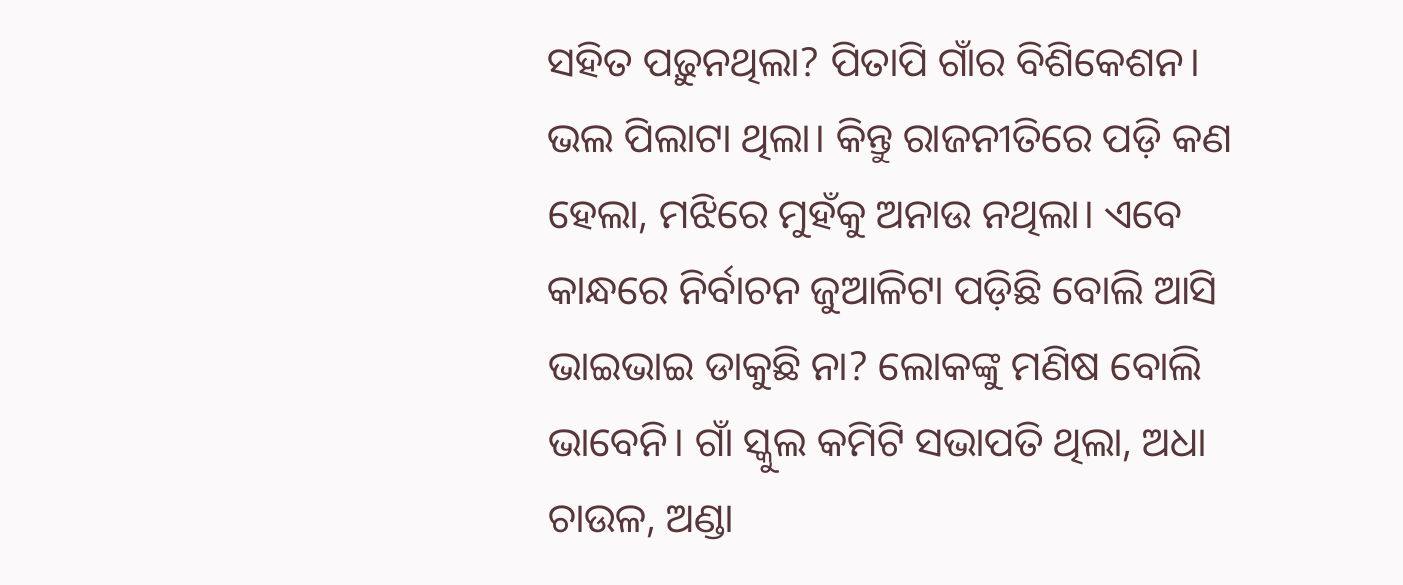ସହିତ ପଢ଼ୁନଥିଲା? ପିତାପି ଗାଁର ବିଶିକେଶନ। ଭଲ ପିଲାଟା ଥିଲା। କିନ୍ତୁ ରାଜନୀତିରେ ପଡ଼ି କଣ ହେଲା, ମଝିରେ ମୁହଁକୁ ଅନାଉ ନଥିଲା। ଏବେ କାନ୍ଧରେ ନିର୍ବାଚନ ଜୁଆଳିଟା ପଡ଼ିଛି ବୋଲି ଆସି ଭାଇଭାଇ ଡାକୁଛି ନା? ଲୋକଙ୍କୁ ମଣିଷ ବୋଲି ଭାବେନି। ଗାଁ ସ୍କୁଲ କମିଟି ସଭାପତି ଥିଲା, ଅଧା ଚାଉଳ, ଅଣ୍ଡା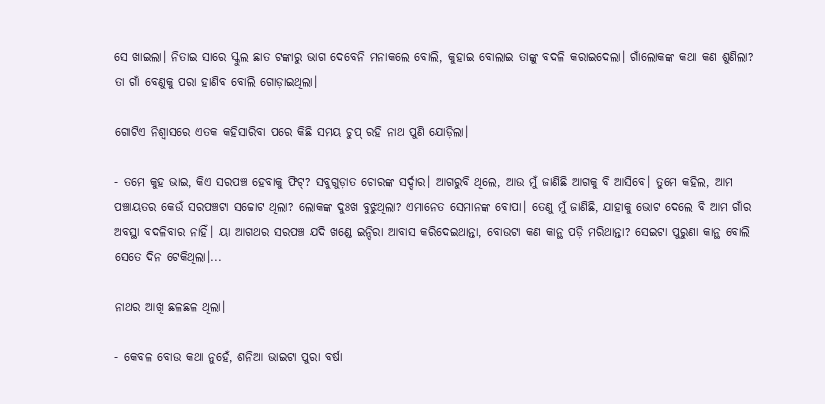ସେ ଖାଇଲା। ନିତାଇ ସାରେ ସ୍କୁଲ ଛାତ ଟଙ୍କାରୁ ଭାଗ ଦେବେନି ମନାକଲେ ବୋଲି, କୁହାଇ ବୋଲାଇ ତାଙ୍କୁ ବଦଳି କରାଇଦେଲା। ଗାଁଲୋକଙ୍କ କଥା କଣ ଶୁଣିଲା? ତା ଗାଁ ବେଣୁକୁ ପରା ହାଣିବ ବୋଲି ଗୋଡ଼ାଇଥିଲା।

ଗୋଟିଏ ନିଶ୍ଵାସରେ ଏତକ କହିସାରିବା ପରେ କିଛି ସମୟ ଚୁପ୍ ରହି ନାଥ ପୁଣି ଯୋଡ଼ିଲା।

- ତମେ କୁହ ଭାଇ, କିଏ ସରପଞ୍ଚ ହେବାକୁ ଫିଟ୍? ସବୁଗୁଡ଼ାତ ଚୋରଙ୍କ ସର୍ଦ୍ଦାର। ଆଗରୁବି ଥିଲେ, ଆଉ ମୁଁ ଜାଣିଛି ଆଗକୁ ବି ଆସିବେ। ତୁମେ କହିଲ, ଆମ ପଞ୍ଚାୟତର କେଉଁ ସରପଞ୍ଚଟା ସଚ୍ଚୋଟ ଥିଲା? ଲୋକଙ୍କ ଦୁଃଖ ବୁଝୁଥିଲା? ଏମାନେତ ସେମାନଙ୍କ ବୋପା। ତେଣୁ ମୁଁ ଜାଣିଛି, ଯାହାକୁ ଭୋଟ ଦେଲେ ବି ଆମ ଗାଁର ଅବସ୍ଥା ବଦଳିବାର ନାହିଁ। ୟା ଆଗଥର ସରପଞ୍ଚ ଯଦି ଖଣ୍ଡେ ଇନ୍ଦିରା ଆବାସ କରିଦେଇଥାନ୍ତା, ବୋଉଟା କଣ କାନ୍ଥ ପଡ଼ି ମରିଥାନ୍ତା? ସେଇଟା ପୁରୁଣା କାନ୍ଥ ବୋଲି ସେତେ ଦିନ ଟେକିଥିଲା।...

ନାଥର ଆଖି ଛଳଛଳ ଥିଲା।

- କେବଳ ବୋଉ କଥା ନୁହେଁ, ଶନିଆ ଭାଇଟା ପୁରା ବର୍ଷା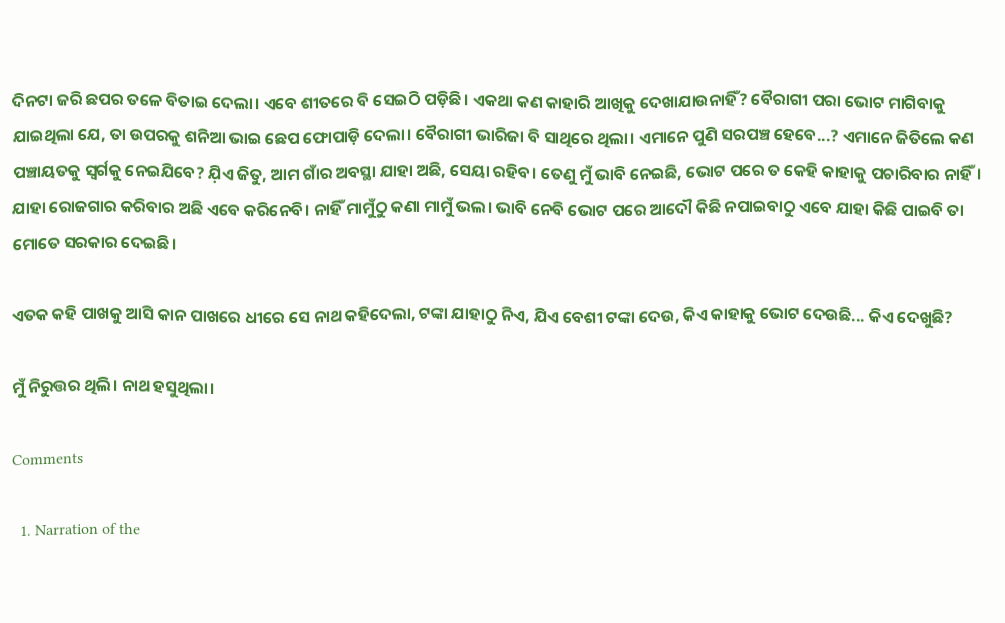ଦିନଟା ଜରି ଛପର ତଳେ ବିତାଇ ଦେଲା। ଏବେ ଶୀତରେ ବି ସେଇଠି ପଡ଼ିଛି। ଏକଥା କଣ କାହାରି ଆଖିକୁ ଦେଖାଯାଉନାହିଁ? ବୈରାଗୀ ପରା ଭୋଟ ମାଗିବାକୁ ଯାଇଥିଲା ଯେ, ତା ଉପରକୁ ଶନିଆ ଭାଇ ଛେପ ଫୋପାଡ଼ି ଦେଲା। ବୈରାଗୀ ଭାରିଜା ବି ସାଥିରେ ଥିଲା। ଏମାନେ ପୁଣି ସରପଞ୍ଚ ହେବେ...? ଏମାନେ ଜିତିଲେ କଣ ପଞ୍ଚାୟତକୁ ସ୍ଵର୍ଗକୁ ନେଇଯିବେ? ଯ଼ିଏ ଜିତୁ, ଆମ ଗାଁର ଅବସ୍ଥା ଯାହା ଅଛି, ସେୟା ରହିବ। ତେଣୁ ମୁଁ ଭାବି ନେଇଛି, ଭୋଟ ପରେ ତ କେହି କାହାକୁ ପଚାରିବାର ନାହିଁ। ଯାହା ରୋଜଗାର କରିବାର ଅଛି ଏବେ କରିନେବି। ନାହିଁ ମାମୁଁଠୁ କଣା ମାମୁଁ ଭଲ। ଭାବି ନେବି ଭୋଟ ପରେ ଆଦୌ କିଛି ନପାଇବାଠୁ ଏବେ ଯାହା କିଛି ପାଇବି ତା ମୋତେ ସରକାର ଦେଇଛି।

ଏତକ କହି ପାଖକୁ ଆସି କାନ ପାଖରେ ଧୀରେ ସେ ନାଥ କହିଦେଲା, ଟଙ୍କା ଯାହାଠୁ ନିଏ, ଯିଏ ବେଶୀ ଟଙ୍କା ଦେଉ, କିଏ କାହାକୁ ଭୋଟ ଦେଉଛି... କିଏ ଦେଖୁଛି?

ମୁଁ ନିରୁତ୍ତର ଥିଲି। ନାଥ ହସୁଥିଲା।

Comments

  1. Narration of the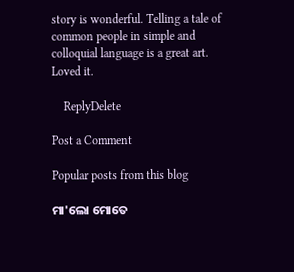story is wonderful. Telling a tale of common people in simple and colloquial language is a great art. Loved it.

    ReplyDelete

Post a Comment

Popular posts from this blog

ମା'ଲୋ ମୋତେ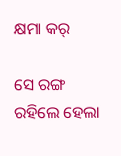କ୍ଷମା କର୍

ସେ ରଙ୍ଗ ରହିଲେ ହେଲା